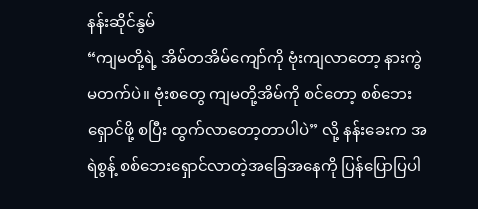နန်းဆိုင်နွမ်
“ကျမတို့ရဲ့ အိမ်တအိမ်ကျော်ကို ဗုံးကျလာတော့ နားကွဲမတက်ပဲ။ ဗုံးစတွေ ကျမတို့အိမ်ကို စင်တော့ စစ်ဘေးရှောင်ဖို့ စပြီး ထွက်လာတော့တာပါပဲ” လို့ နန်းခေးက အရဲစွန့် စစ်ဘေးရှောင်လာတဲ့အခြေအနေကို ပြန်ပြောပြပါ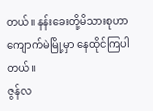တယ်။ နန်းခေးတို့မိသားစုဟာ ကျောက်မဲမြို့မှာ နေထိုင်ကြပါတယ်။
ဇွန်လ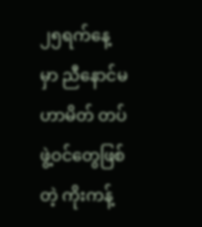၂၅ရက်နေ့ မှာ ညီနောင်မဟာမိတ် တပ်ဖွဲ့ဝင်တွေဖြစ်တဲ့ ကိုးကန့်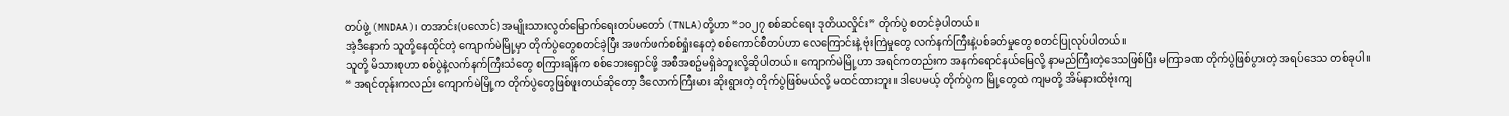တပ်ဖွဲ့ (MNDAA)၊ တအာင်း(ပလောင်) အမျိုးသားလွတ်မြောက်ရေးတပ်မတော် (TNLA)တို့ဟာ “၁၀၂၇ စစ်ဆင်ရေး ဒုတိယလှိုင်း” တိုက်ပွဲ စတင်ခဲ့ပါတယ်။
အဲ့ဒီနောက် သူတို့နေထိုင်တဲ့ ကျောက်မဲမြို့မှာ တိုက်ပွဲတွေစတင်ခဲ့ပြီး အဖက်ဖက်စစ်ရှုံးနေတဲ့ စစ်ကောင်စီတပ်ဟာ လေကြောင်းနဲ့ ဗုံးကြဲမှုတွေ လက်နက်ကြီးနဲ့ပစ်ခတ်မှုတွေ စတင်ပြုလုပ်ပါတယ်။
သူတို့ မိသားစုဟာ စစ်ပွဲနဲ့လက်နက်ကြီးသံတွေ စကြားချိန်က စစ်ဘေးရှောင်ဖို့ အစီအစဥ်မရှိခဲဘူးလို့ဆိုပါတယ်။ ကျောက်မဲမြို့ဟာ အရင်ကတည်းက အနက်ရောင်နယ်မြေလို့ နာမည်ကြီးတဲ့ဒေသဖြစ်ပြီး မကြာခဏ တိုက်ပွဲဖြစ်ပွားတဲ့ အရပ်ဒေသ တစ်ခုပါ။
“ အရင်တုန်းကလည်း ကျောက်မဲမြို့က တိုက်ပွဲတွေဖြစ်ဖူးတယ်ဆိုတော့ ဒီလောက်ကြီးမား ဆိုးရွားတဲ့ တိုက်ပွဲဖြစ်မယ်လို့ မထင်ထားဘူး။ ဒါပေမယ့် တိုက်ပွဲက မြို့တွေထဲ ကျမတို့ အိမ်နားထိဗုံးကျ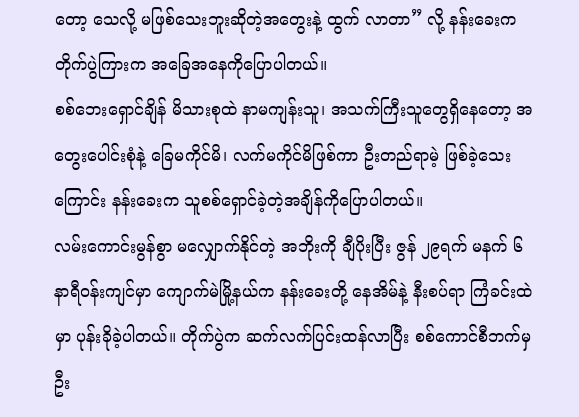တော့ သေလို့ မဖြစ်သေးဘူးဆိုတဲ့အတွေးနဲ့ ထွက် လာတာ” လို့ နန်းခေးက တိုက်ပွဲကြားက အခြေအနေကိုပြောပါတယ်။
စစ်ဘေးရှောင်ချိန် မိသားစုထဲ နာမကျန်းသူ၊ အသက်ကြီးသူတွေရှိနေတော့ အတွေးပေါင်းစုံနဲ့ ခြေမကိုင်မိ၊ လက်မကိုင်မိဖြစ်ကာ ဦးတည်ရာမဲ့ ဖြစ်ခဲ့သေးကြောင်း နန်းခေးက သူစစ်ရှောင်ခဲ့တဲ့အချိန်ကိုပြောပါတယ်။
လမ်းကောင်းမွန်စွာ မလျှောက်နိုင်တဲ့ အဘိုးကို ချီပိုးပြီး ဇွန် ၂၉ရက် မနက် ၆နာရီဝန်းကျင်မှာ ကျောက်မဲမြို့နယ်က နန်းခေးတို့ နေအိမ်နဲ့ နီးစပ်ရာ ကြံခင်းထဲမှာ ပုန်းခိုခဲ့ပါတယ်။ တိုက်ပွဲက ဆက်လက်ပြင်းထန်လာပြီး စစ်ကောင်စီဘက်မှ ဦး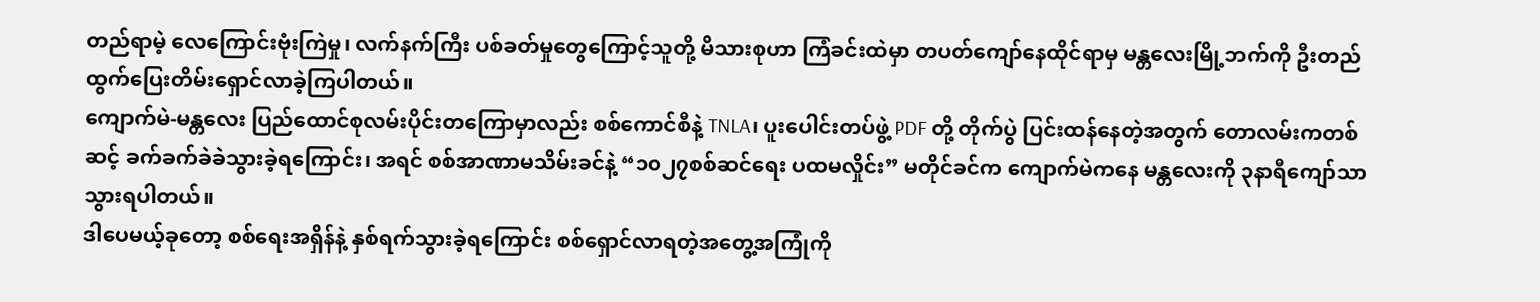တည်ရာမဲ့ လေကြောင်းဗုံးကြဲမှု၊ လက်နက်ကြီး ပစ်ခတ်မှုတွေကြောင့်သူတို့ မိသားစုဟာ ကြံခင်းထဲမှာ တပတ်ကျော်နေထိုင်ရာမှ မန္တလေးမြို့ဘက်ကို ဦးတည်ထွက်ပြေးတိမ်းရှောင်လာခဲ့ကြပါတယ်။
ကျောက်မဲ-မန္တလေး ပြည်ထောင်စုလမ်းပိုင်းတကြောမှာလည်း စစ်ကောင်စီနဲ့ TNLA၊ ပူးပေါင်းတပ်ဖွဲ့ PDF တို့ တိုက်ပွဲ ပြင်းထန်နေတဲ့အတွက် တောလမ်းကတစ်ဆင့် ခက်ခက်ခဲခဲသွားခဲ့ရကြောင်း၊ အရင် စစ်အာဏာမသိမ်းခင်နဲ့ “၁၀၂၇စစ်ဆင်ရေး ပထမလှိုင်း” မတိုင်ခင်က ကျောက်မဲကနေ မန္တလေးကို ၃နာရီကျော်သာသွားရပါတယ်။
ဒါပေမယ့်ခုတော့ စစ်ရေးအရှိန်နဲ့ နှစ်ရက်သွားခဲ့ရကြောင်း စစ်ရှောင်လာရတဲ့အတွေ့အကြုံကို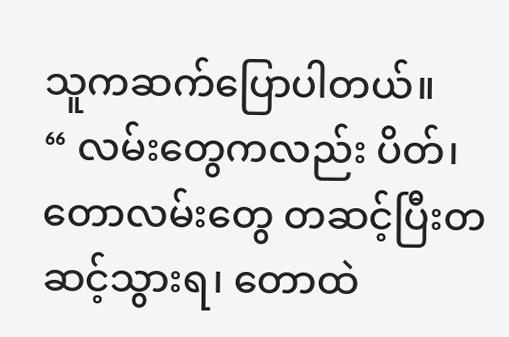သူကဆက်ပြောပါတယ်။
“ လမ်းတွေကလည်း ပိတ်၊ တောလမ်းတွေ တဆင့်ပြီးတဆင့်သွားရ၊ တောထဲ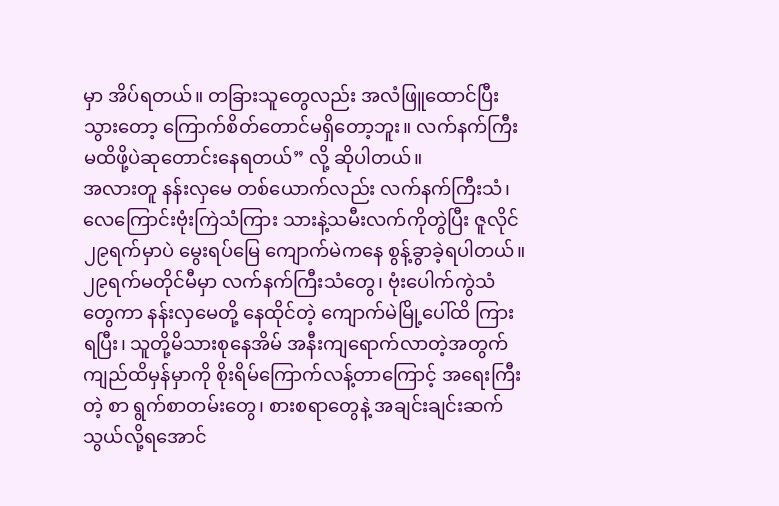မှာ အိပ်ရတယ်။ တခြားသူတွေလည်း အလံဖြူထောင်ပြီးသွားတော့ ကြောက်စိတ်တောင်မရှိတော့ဘူး။ လက်နက်ကြီးမထိဖို့ပဲဆုတောင်းနေရတယ်” လို့ ဆိုပါတယ်။
အလားတူ နန်းလှမေ တစ်ယောက်လည်း လက်နက်ကြီးသံ၊ လေကြောင်းဗုံးကြဲသံကြား သားနဲ့သမီးလက်ကိုတွဲပြီး ဇူလိုင် ၂၉ရက်မှာပဲ မွေးရပ်မြေ ကျောက်မဲကနေ စွန့်ခွာခဲ့ရပါတယ်။
၂၉ရက်မတိုင်မီမှာ လက်နက်ကြီးသံတွေ၊ ဗုံးပေါက်ကွဲသံတွေကာ နန်းလှမေတို့ နေထိုင်တဲ့ ကျောက်မဲမြို့ပေါ်ထိ ကြားရပြီး၊ သူတို့မိသားစုနေအိမ် အနီးကျရောက်လာတဲ့အတွက် ကျည်ထိမှန်မှာကို စိုးရိမ်ကြောက်လန့်တာကြောင့် အရေးကြီးတဲ့ စာ ရွက်စာတမ်းတွေ၊ စားစရာတွေနဲ့ အချင်းချင်းဆက်သွယ်လို့ရအောင်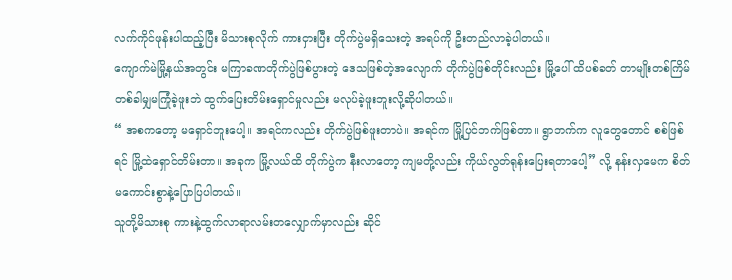လက်ကိုင်ဖုန်းပါထည့်ပြီး မိသားစုလိုက် ကားငှားပြီး တိုက်ပွဲမရှိသေးတဲ့ အရပ်ကို ဦးတည်လာခဲ့ပါတယ်။
ကျောက်မဲမြို့နယ်အတွင်း မကြာခဏတိုက်ပွဲဖြစ်ပွားတဲ့ ဒေသဖြစ်တဲ့အလျောက် တိုက်ပွဲဖြစ်တိုင်းလည်း မြို့ပေါ် ထိပစ်ခတ် တာမျိုးတစ်ကြိမ်တစ်ခါမျှမကြုံခဲ့ဖူးဘဲ ထွက်ပြေးတိမ်းရှောင်မှုလည်း မလုပ်ခဲ့ဖူးဘူးလို့ဆိုပါတယ်။
“ အစကတော့ မရှောင်ဘူးပေါ့။ အရင်ကလည်း တိုက်ပွဲဖြစ်ဖူးတာပဲ။ အရင်က မြို့ပြင်ဘက်ဖြစ်တာ။ ရွာဘက်က လူတွေတောင် စစ်ဖြစ်ရင် မြို့ထဲရှောင်တိမ်းတာ။ အခုက မြို့လယ်ထိ တိုက်ပွဲက နီးလာတော့ ကျမတို့လည်း ကိုယ်လွတ်ရုန်းပြေးရတာပေါ့” လို့ နန်းလှမေက စိတ်မကောင်းစွာနဲ့ပြောပြပါတယ်။
သူတို့မိသားစု ကားနဲ့ထွက်လာရာလမ်းတလျှောက်မှာလည်း ဆိုင်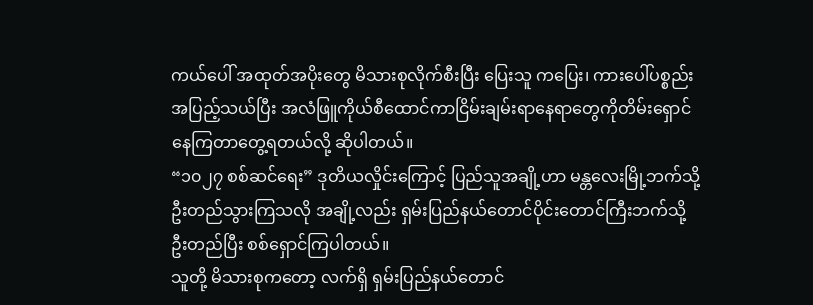ကယ်ပေါ် အထုတ်အပိုးတွေ မိသားစုလိုက်စီးပြီး ပြေးသူ ကပြေး၊ ကားပေါ်ပစ္စည်းအပြည့်သယ်ပြီး အလံဖြူကိုယ်စီထောင်ကာငြိမ်းချမ်းရာနေရာတွေကိုတိမ်းရှောင်နေကြတာတွေ့ရတယ်လို့ ဆိုပါတယ်။
“၁၀၂၇ စစ်ဆင်ရေး” ဒုတိယလှိုင်းကြောင့် ပြည်သူအချို့ဟာ မန္တလေးမြို့ဘက်သို့ ဦးတည်သွားကြသလို အချို့လည်း ရှမ်းပြည်နယ်တောင်ပိုင်းတောင်ကြီးဘက်သို့ ဦးတည်ပြီး စစ်ရှောင်ကြပါတယ်။
သူတို့ မိသားစုကတော့ လက်ရှိ ရှမ်းပြည်နယ်တောင်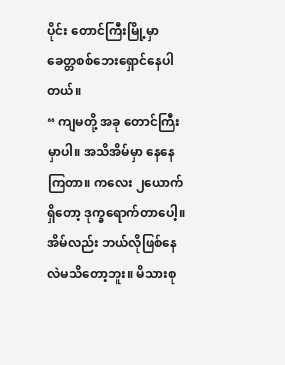ပိုင်း တောင်ကြီးမြို့မှာ ခေတ္တစစ်ဘေးရှောင်နေပါတယ်။
“ ကျမတို့ အခု တောင်ကြီးမှာပါ။ အသိအိမ်မှာ နေနေကြတာ။ ကလေး ၂ယောက်ရှိတော့ ဒုက္ခရောက်တာပေါ့။ အိမ်လည်း ဘယ်လိုဖြစ်နေလဲမသိတော့ဘူး။ မိသားစု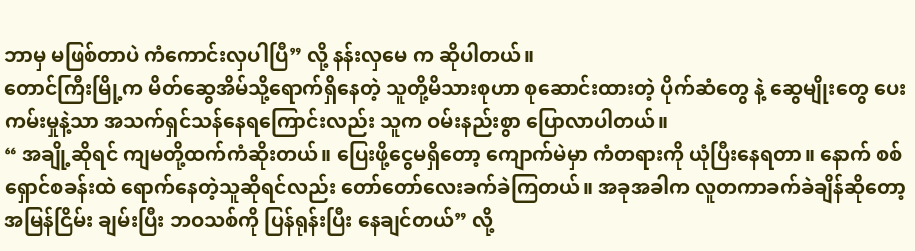ဘာမှ မဖြစ်တာပဲ ကံကောင်းလှပါပြီ” လို့ နန်းလှမေ က ဆိုပါတယ်။
တောင်ကြီးမြို့က မိတ်ဆွေအိမ်သို့ရောက်ရှိနေတဲ့ သူတို့မိသားစုဟာ စုဆောင်းထားတဲ့ ပိုက်ဆံတွေ နဲ့ ဆွေမျိုးတွေ ပေးကမ်းမှုနဲ့သာ အသက်ရှင်သန်နေရကြောင်းလည်း သူက ဝမ်းနည်းစွာ ပြောလာပါတယ်။
“ အချို့ဆိုရင် ကျမတို့ထက်ကံဆိုးတယ်။ ပြေးဖို့ငွေမရှိတော့ ကျောက်မဲမှာ ကံတရားကို ယုံပြီးနေရတာ။ နောက် စစ်ရှောင်စခန်းထဲ ရောက်နေတဲ့သူဆိုရင်လည်း တော်တော်လေးခက်ခဲကြတယ်။ အခုအခါက လူတကာခက်ခဲချိန်ဆိုတော့ အမြန်ငြိမ်း ချမ်းပြီး ဘဝသစ်ကို ပြန်ရုန်းပြီး နေချင်တယ်” လို့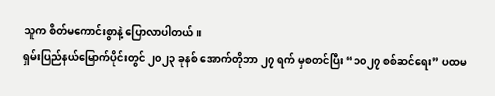သူက စိတ်မကောင်းစွာနဲ့ ပြောလာပါတယ်။
ရှမ်းပြည်နယ်မြောက်ပိုင်းတွင် ၂၀၂၃ ခုနစ် အောက်တိုဘာ ၂၇ ရက် မှစတင်ပြီး “၁၀၂၇ စစ်ဆင်ရေး” ပထမ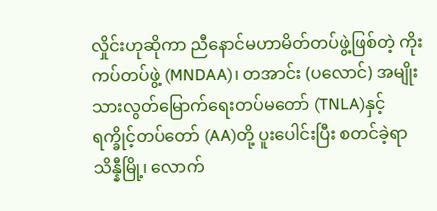လှိုင်းဟုဆိုကာ ညီနောင်မဟာမိတ်တပ်ဖွဲ့ဖြစ်တဲ့ ကိုးကပ်တပ်ဖွဲ့ (MNDAA)၊ တအာင်း (ပလောင်) အမျိုးသားလွတ်မြောက်ရေးတပ်မတော် (TNLA)နှင့် ရက္ခိုင့်တပ်တော် (AA)တို့ ပူးပေါင်းပြီး စတင်ခဲ့ရာ သိန္နီမြို့၊ လောက်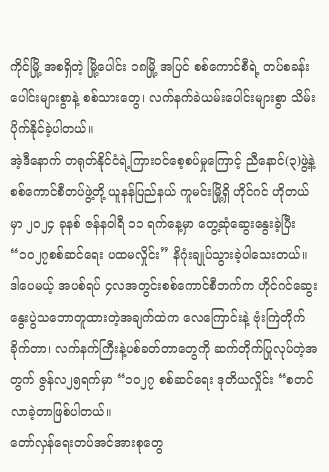ကိုင်မြို့ အစရှိတဲ့ မြို့ပေါင်း ၁၈မြို့ အပြင် စစ်ကောင်စီရဲ့ တပ်စခန်းပေါင်းများစွာနဲ့ စစ်သားတွေ၊ လက်နက်ခဲယမ်းပေါင်းများစွာ သိမ်းပိုက်နိုင်ခဲ့ပါတယ်။
အဲ့ဒီနောက် တရုတ်နိုင်ငံရဲ့ကြားဝင်စေ့စပ်မှုကြောင့် ညီနောင်(၃)ဖွဲ့နဲ့ စစ်ကောင်စီတပ်ဖွဲ့တို့ ယူနန်ပြည်နယ် ကူမင်းမြို့ရှိ ဟိုင်ဂင် ဟိုတယ်မှာ ၂၀၂၄ ခုနစ် ဇန်နဝါရီ ၁၁ ရက်နေ့မှာ တွေ့ဆုံဆွေးနွေးခဲ့ပြီး “၁၀၂၇စစ်ဆင်ရေး ပထမလှိုင်း” နိဂုံးချုပ်သွားခဲ့ပါသေးတယ်။
ဒါပေမယ့် အပစ်ရပ် ၄လအတွင်းစစ်ကောင်စီဘက်က ဟိုင်ဂင်ဆွေးနွေးပွဲသဘောတူထားတဲ့အချက်ထဲက လေကြောင်းနဲ့ ဗုံးကြဲတိုက်ခိုက်တာ၊ လက်နက်ကြီးနဲ့ပစ်ခတ်တာတွေကို ဆက်တိုက်ပြုလုပ်တဲ့အတွက် ဇွန်လ၂၅ရက်မှာ “၁၀၂၇ စစ်ဆင်ရေး ဒုတိယလှိုင်း “စတင်လာခဲ့တာဖြစ်ပါတယ်။
တော်လှန်ရေးတပ်အင်အားစုတွေ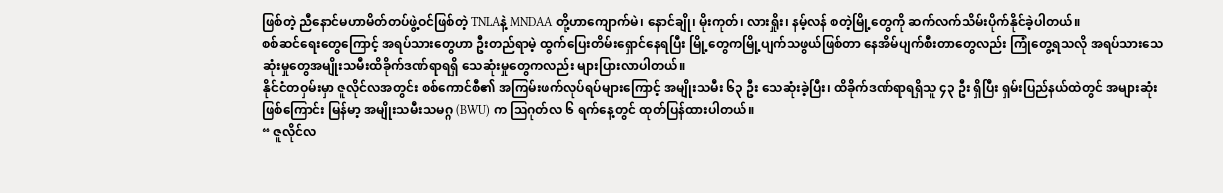ဖြစ်တဲ့ ညီနောင်မဟာမိတ်တပ်ဖွဲ့ဝင်ဖြစ်တဲ့ TNLAနဲ့ MNDAA တို့ဟာကျောက်မဲ၊ နောင်ချို၊ မိုးကုတ်၊ လားရှိုး၊ နမ့်လန် စတဲ့မြို့တွေကို ဆက်လက်သိမ်းပိုက်နိုင်ခဲ့ပါတယ်။
စစ်ဆင်ရေးတွေကြောင့် အရပ်သားတွေဟာ ဦးတည်ရာမဲ့ ထွက်ပြေးတိမ်းရှောင်နေရပြီး မြို့တွေကမြို့ပျက်သဖွယ်ဖြစ်တာ နေအိမ်ပျက်စီးတာတွေလည်း ကြုံတွေ့ရသလို အရပ်သားသေဆုံးမှုတွေအမျိုးသမီးထိခိုက်ဒဏ်ရာရရှိ သေဆုံးမှုတွေကလည်း များပြားလာပါတယ်။
နိုင်ငံတဝှမ်းမှာ ဇူလိုင်လအတွင်း စစ်ကောင်စီ၏ အကြမ်းဖက်လုပ်ရပ်များကြောင့် အမျိုးသမီး ၆၃ ဦး သေဆုံးခဲ့ပြီး၊ ထိခိုက်ဒဏ်ရာရရှိသူ ၄၃ ဦး ရှိပြီး ရှမ်းပြည်နယ်ထဲတွင် အများဆုံးဖြစ်ကြောင်း မြန်မာ့ အမျိုးသမီးသမဂ္ဂ (BWU) က ဩဂုတ်လ ၆ ရက်နေ့တွင် ထုတ်ပြန်ထားပါတယ်။
“ ဇူလိုင်လ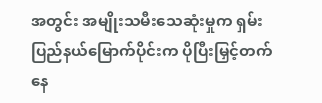အတွင်း အမျိုးသမီးသေဆုံးမှုက ရှမ်းပြည်နယ်မြောက်ပိုင်းက ပိုပြီးမြှင့်တက်နေ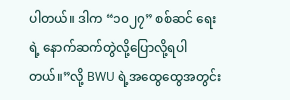ပါတယ်။ ဒါက “၁၀၂၇” စစ်ဆင် ရေးရဲ့ နောက်ဆက်တွဲလို့ပြောလို့ရပါတယ်။”လို့ BWU ရဲ့အထွေထွေအတွင်း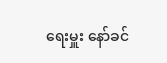ရေးမှူး နော်ခင်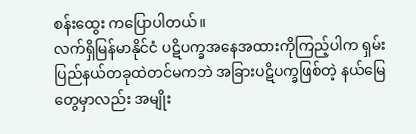စန်းထွေး ကပြောပါတယ်။
လက်ရှိမြန်မာနိုင်ငံ ပဋိပက္ခအနေအထားကိုကြည့်ပါက ရှမ်းပြည်နယ်တခုထဲတင်မကဘဲ အခြားပဋိပက္ခဖြစ်တဲ့ နယ်မြေတွေမှာလည်း အမျိုး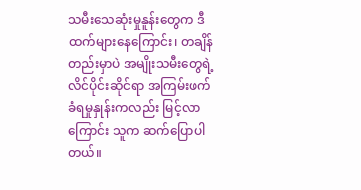သမီးသေဆုံးမှုနူန်းတွေက ဒီထက်များနေကြောင်း၊ တချိန်တည်းမှာပဲ အမျိုးသမီးတွေရဲ့ လိင်ပိုင်းဆိုင်ရာ အကြမ်းဖက်ခံရမှုနှုန်းကလည်း မြင့်လာကြောင်း သူက ဆက်ပြောပါတယ်။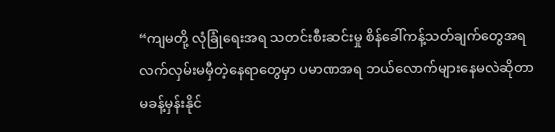“ကျမတို့ လုံခြုံရေးအရ သတင်းစီးဆင်းမှု စိန်ခေါ်ကန့်သတ်ချက်တွေအရ လက်လှမ်းမမှီတဲ့နေရာတွေမှာ ပမာဏအရ ဘယ်လောက်များနေမလဲဆိုတာ မခန့်မှန်းနိုင်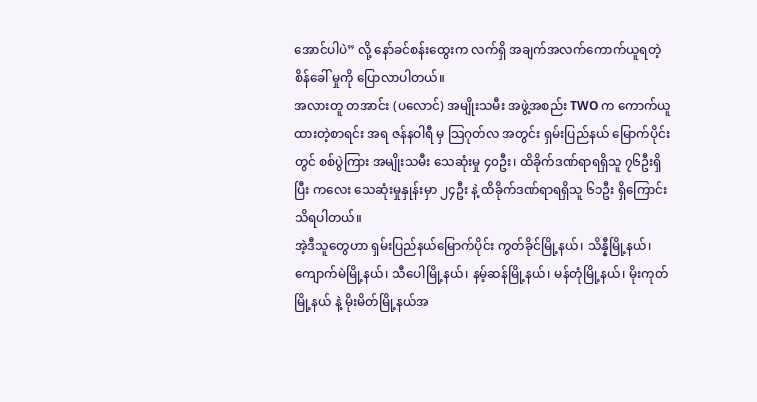အောင်ပါပဲ” လို့ နော်ခင်စန်းထွေးက လက်ရှိ အချက်အလက်ကောက်ယူရတဲ့ စိန်ခေါ် မှုကို ပြောလာပါတယ်။
အလားတူ တအာင်း (ပလောင်) အမျိုးသမီး အဖွဲ့အစည်း TWO က ကောက်ယူထားတဲ့စာရင်း အရ ဇန်နဝါရီ မှ သြဂုတ်လ အတွင်း ရှမ်းပြည်နယ် မြောက်ပိုင်းတွင် စစ်ပွဲကြား အမျိုးသမီး သေဆုံးမှု ၄၀ဦး၊ ထိခိုက်ဒဏ်ရာရရှိသူ ၇၆ဦးရှိပြီး ကလေး သေဆုံးမှုနှုန်းမှာ ၂၄ဦး နဲ့ ထိခိုက်ဒဏ်ရာရရှိသူ ၆၁ဦး ရှိကြောင်း သိရပါတယ်။
အဲ့ဒီသူတွေဟာ ရှမ်းပြည်နယ်မြောက်ပိုင်း ကွတ်ခိုင်မြို့နယ်၊ သိန္နီမြို့နယ်၊ ကျောက်မဲမြို့နယ်၊ သီပေါမြို့နယ်၊ နမ့်ဆန်မြို့နယ်၊ မန်တုံမြို့နယ်၊ မိုးကုတ်မြို့နယ် နဲ့ မိုးမိတ်မြို့နယ်အ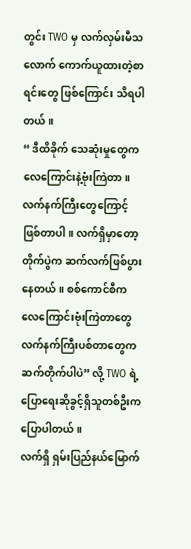တွင်း TWO မှ လက်လှမ်းမီသလောက် ကောက်ယူထားတဲ့စာရင်းတွေ ဖြစ်ကြောင်း သိရပါတယ်။
“ ဒီထိခိုက် သေဆုံးမှုတွေက လေကြောင်းနဲ့ဗုံးကြဲတာ။ လက်နက်ကြီးတွေကြောင့် ဖြစ်တာပါ။ လက်ရှိမှာတော့ တိုက်ပွဲက ဆက်လက်ဖြစ်ပွားနေတယ်။ စစ်ကောင်စီက လေကြောင်းဗုံးကြဲတာတွေ လက်နက်ကြီးပစ်တာတွေက ဆက်တိုက်ပါပဲ” လို့ TWO ရဲ့ ပြောရေးဆိုခွင့်ရှိသူတစ်ဦးက ပြောပါတယ်။
လက်ရှိ ရှမ်းပြည်နယ်မြောက်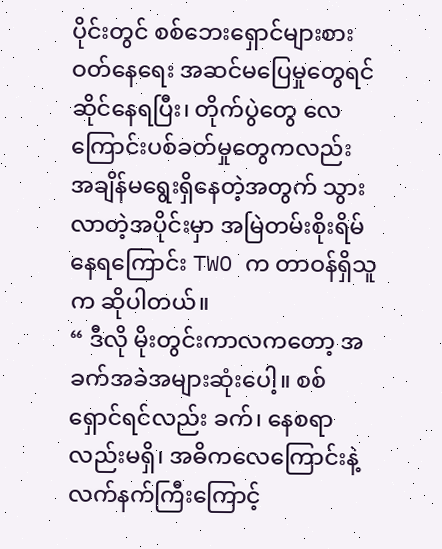ပိုင်းတွင် စစ်ဘေးရှောင်များစားဝတ်နေရေး အဆင်မပြေမှုတွေရင်ဆိုင်နေရပြီး၊ တိုက်ပွဲတွေ လေကြောင်းပစ်ခတ်မှုတွေကလည်း အချိန်မရွေးရှိနေတဲ့အတွက် သွားလာတဲ့အပိုင်းမှာ အမြဲတမ်းစိုးရိမ်နေရကြောင်း TWO က တာဝန်ရှိသူက ဆိုပါတယ်။
“ ဒီလို မိုးတွင်းကာလကတော့ အခက်အခဲအများဆုံးပေါ့။ စစ်ရှောင်ရင်လည်း ခက်၊ နေစရာလည်းမရှိ၊ အဓိကလေကြောင်းနဲ့ လက်နက်ကြီးကြောင့်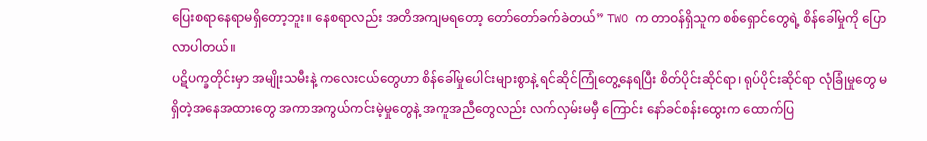ပြေးစရာနေရာမရှိတော့ဘူး။ နေစရာလည်း အတိအကျမရတော့ တော်တော်ခက်ခဲတယ်” TWO က တာဝန်ရှိသူက စစ်ရှောင်တွေရဲ့ စိန်ခေါ်မှုကို ပြောလာပါတယ်။
ပဋိပက္ခတိုင်းမှာ အမျိုးသမီးနဲ့ ကလေးငယ်တွေဟာ စိန်ခေါ်မှုပေါင်းများစွာနဲ့ ရင်ဆိုင်ကြုံတွေ့နေရပြီး စိတ်ပိုင်းဆိုင်ရာ၊ ရုပ်ပိုင်းဆိုင်ရာ လုံခြုံမှုတွေ မရှိတဲ့အနေအထားတွေ အကာအကွယ်ကင်းမဲ့မှုတွေနဲ့ အကူအညီတွေလည်း လက်လှမ်းမမှီ ကြောင်း နော်ခင်စန်းထွေးက ထောက်ပြ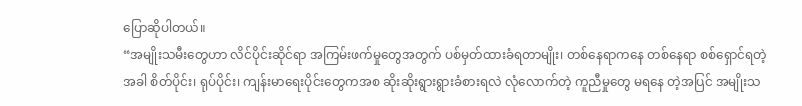ပြောဆိုပါတယ်။
“အမျိုးသမီးတွေဟာ လိင်ပိုင်းဆိုင်ရာ အကြမ်းဖက်မှုတွေအတွက် ပစ်မှတ်ထားခံရတာမျိုး၊ တစ်နေရာကနေ တစ်နေရာ စစ်ရှောင်ရတဲ့အခါ စိတ်ပိုင်း၊ ရုပ်ပိုင်း၊ ကျန်းမာရေးပိုင်းတွေကအစ ဆိုးဆိုးရွားရွားခံစားရလဲ လုံလောက်တဲ့ ကူညီမှုတွေ မရနေ တဲ့အပြင် အမျိုးသ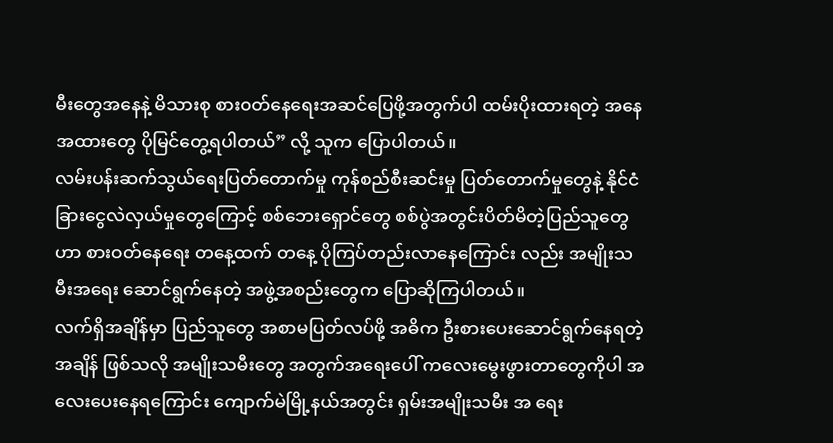မီးတွေအနေနဲ့ မိသားစု စား၀တ်နေရေးအဆင်ပြေဖို့အတွက်ပါ ထမ်းပိုးထားရတဲ့ အနေအထားတွေ ပိုမြင်တွေ့ရပါတယ်” လို့ သူက ပြောပါတယ်။
လမ်းပန်းဆက်သွယ်ရေးပြတ်တောက်မှု ကုန်စည်စီးဆင်းမှု ပြတ်တောက်မှုတွေနဲ့ နိုင်ငံခြားငွေလဲလှယ်မှုတွေကြောင့် စစ်ဘေးရှောင်တွေ စစ်ပွဲအတွင်းပိတ်မိတဲ့ပြည်သူတွေဟာ စားဝတ်နေရေး တနေ့ထက် တနေ့ ပိုကြပ်တည်းလာနေကြောင်း လည်း အမျိုးသမီးအရေး ဆောင်ရွက်နေတဲ့ အဖွဲ့အစည်းတွေက ပြောဆိုကြပါတယ်။
လက်ရှိအချိန်မှာ ပြည်သူတွေ အစာမပြတ်လပ်ဖို့ အဓိက ဦးစားပေးဆောင်ရွက်နေရတဲ့အချိန် ဖြစ်သလို အမျိုးသမီးတွေ အတွက်အရေးပေါ် ကလေးမွေးဖွားတာတွေကိုပါ အလေးပေးနေရကြောင်း ကျောက်မဲမြို့နယ်အတွင်း ရှမ်းအမျိုးသမီး အ ရေး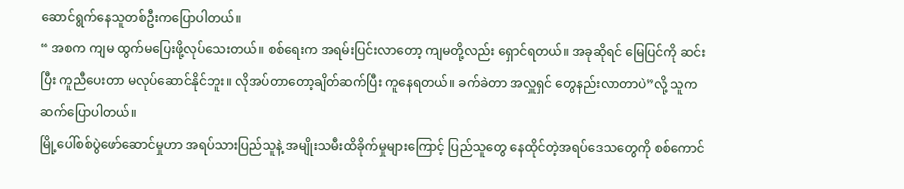ဆောင်ရွက်နေသူတစ်ဦးကပြောပါတယ်။
“ အစက ကျမ ထွက်မပြေးဖို့လုပ်သေးတယ်။ စစ်ရေးက အရမ်းပြင်းလာတော့ ကျမတို့လည်း ရှောင်ရတယ်။ အခုဆိုရင် မြေပြင်ကို ဆင်းပြီး ကူညီပေးတာ မလုပ်ဆောင်နိုင်ဘူး။ လိုအပ်တာတော့ချိတ်ဆက်ပြီး ကူနေရတယ်။ ခက်ခဲတာ အလှူရှင် တွေနည်းလာတာပဲ”လို့ သူကဆက်ပြောပါတယ်။
မြို့ပေါ်စစ်ပွဲဖော်ဆောင်မှုဟာ အရပ်သားပြည်သူနဲ့ အမျိုးသမီးထိခိုက်မှုများကြောင့် ပြည်သူတွေ နေထိုင်တဲ့အရပ်ဒေသတွေကို စစ်ကောင်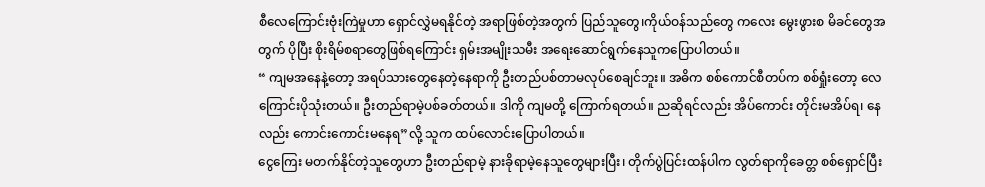စီလေကြောင်းဗုံးကြဲမှုဟာ ရှောင်လွှဲမရနိုင်တဲ့ အရာဖြစ်တဲ့အတွက် ပြည်သူတွေ၊ကိုယ်ဝန်သည်တွေ ကလေး မွေးဖွားစ မိခင်တွေအတွက် ပိုပြီး စိုးရိမ်စရာတွေဖြစ်ရကြောင်း ရှမ်းအမျိုးသမီး အရေးဆောင်ရွက်နေသူကပြောပါတယ်။
“ ကျမအနေနဲ့တော့ အရပ်သားတွေနေတဲ့နေရာကို ဦးတည်ပစ်တာမလုပ်စေချင်ဘူး။ အဓိက စစ်ကောင်စီတပ်က စစ်ရှုံးတော့ လေကြောင်းပိုသုံးတယ်။ ဦးတည်ရာမဲ့ပစ်ခတ်တယ်။ ဒါကို ကျမတို့ ကြောက်ရတယ်။ ညဆိုရင်လည်း အိပ်ကောင်း တိုင်းမအိပ်ရ၊ နေလည်း ကောင်းကောင်းမနေရ”လို့ သူက ထပ်လောင်းပြောပါတယ်။
ငွေကြေး မတက်နိုင်တဲ့သူတွေဟာ ဦးတည်ရာမဲ့ နားခိုရာမဲ့နေသူတွေများပြီး၊ တိုက်ပွဲပြင်းထန်ပါက လွတ်ရာကိုခေတ္တ စစ်ရှောင်ပြီး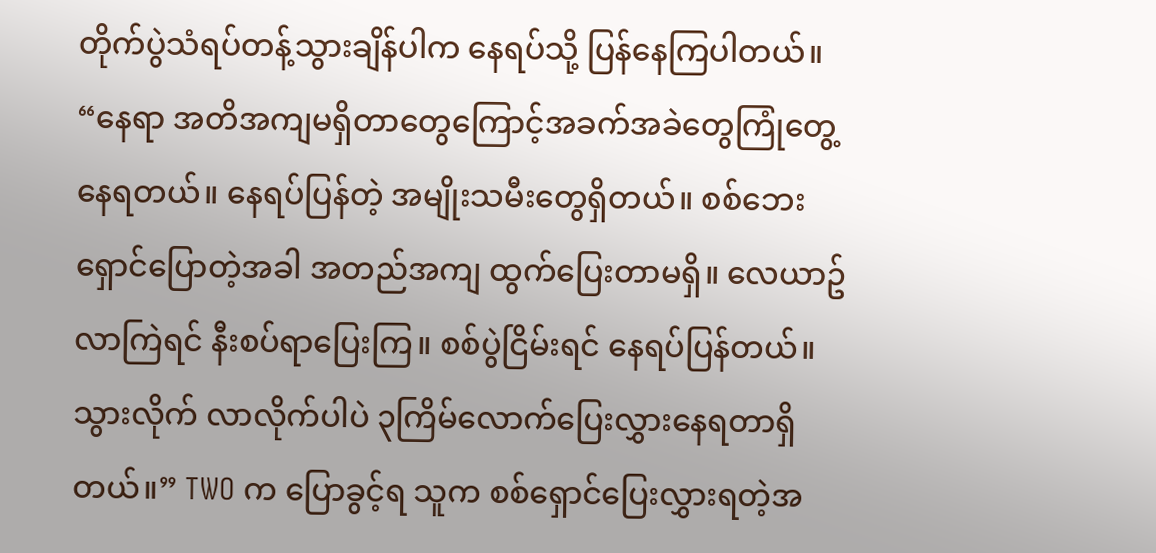တိုက်ပွဲသံရပ်တန့်သွားချိန်ပါက နေရပ်သို့ ပြန်နေကြပါတယ်။
“နေရာ အတိအကျမရှိတာတွေကြောင့်အခက်အခဲတွေကြုံတွေ့နေရတယ်။ နေရပ်ပြန်တဲ့ အမျိုးသမီးတွေရှိတယ်။ စစ်ဘေးရှောင်ပြောတဲ့အခါ အတည်အကျ ထွက်ပြေးတာမရှိ။ လေယာဥ်လာကြဲရင် နီးစပ်ရာပြေးကြ။ စစ်ပွဲငြိမ်းရင် နေရပ်ပြန်တယ်။ သွားလိုက် လာလိုက်ပါပဲ ၃ကြိမ်လောက်ပြေးလွှားနေရတာရှိတယ်။” TWO က ပြောခွင့်ရ သူက စစ်ရှောင်ပြေးလွှားရတဲ့အ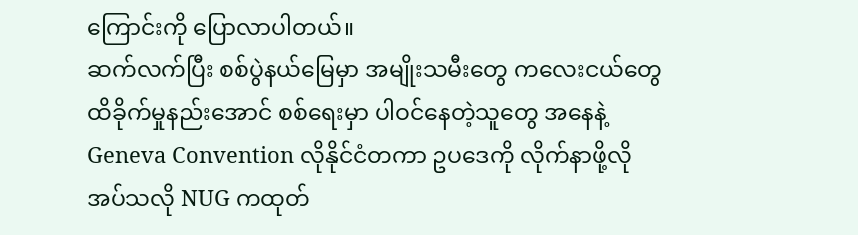ကြောင်းကို ပြောလာပါတယ်။
ဆက်လက်ပြီး စစ်ပွဲနယ်မြေမှာ အမျိုးသမီးတွေ ကလေးငယ်တွေ ထိခိုက်မှုနည်းအောင် စစ်ရေးမှာ ပါဝင်နေတဲ့သူတွေ အနေနဲ့ Geneva Convention လိုနိုင်ငံတကာ ဥပဒေကို လိုက်နာဖို့လိုအပ်သလို NUG ကထုတ်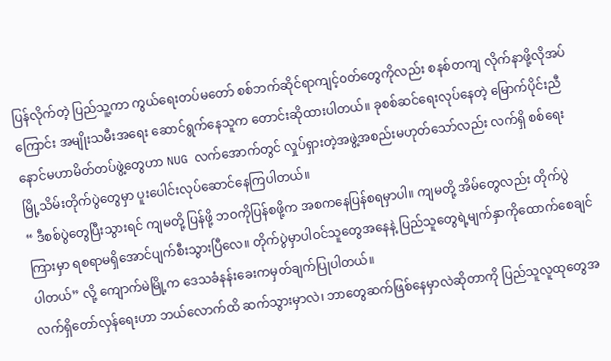ပြန်လိုက်တဲ့ ပြည်သူ့ကာ ကွယ်ရေးတပ်မတော် စစ်ဘက်ဆိုင်ရာကျင့်၀တ်တွေကိုလည်း စနစ်တကျ လိုက်နာဖို့လိုအပ်ကြောင်း အမျိုးသမီးအရေး ဆောင်ရွက်နေသူက တောင်းဆိုထားပါတယ်။ ခုစစ်ဆင်ရေးလုပ်နေတဲ့ မြောက်ပိုင်းညီနောင်မဟာမိတ်တပ်ဖွဲ့တွေဟာ NUG လက်အောက်တွင် လှုပ်ရှားတဲ့အဖွဲ့အစည်းမဟုတ်သော်လည်း လက်ရှိ စစ်ရေး မြို့သိမ်းတိုက်ပွဲတွေမှာ ပူးပေါင်းလုပ်ဆောင်နေကြပါတယ်။
“ ဒီစစ်ပွဲတွေပြီးသွားရင် ကျမတို့ ပြန်ဖို့ ဘဝကိုပြန်စဖို့က အစကနေပြန်စရမှာပါ။ ကျမတို့ အိမ်တွေလည်း တိုက်ပွဲကြားမှာ ရစရာမရှိအောင်ပျက်စီးသွားပြီလေ။ တိုက်ပွဲမှာပါဝင်သူတွေအနေနဲ့ ပြည်သူတွေရဲ့မျက်နှာကိုထောက်စေချင်ပါတယ်” လို့ ကျောက်မဲမြို့က ဒေသခံနန်းခေးကမှတ်ချက်ပြုပါတယ်။
လက်ရှိတော်လှန်ရေးဟာ ဘယ်လောက်ထိ ဆက်သွားမှာလဲ၊ ဘာတွေဆက်ဖြစ်နေမှာလဲဆိုတာကို ပြည်သူလူထုတွေအ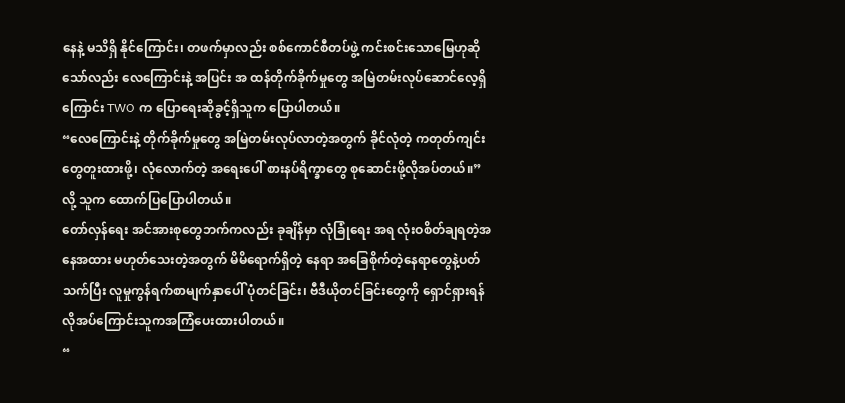နေနဲ့ မသိရှိ နိုင်ကြောင်း၊ တဖက်မှာလည်း စစ်ကောင်စီတပ်ဖွဲ့ ကင်းစင်းသောမြေဟုဆိုသော်လည်း လေကြောင်းနဲ့ အပြင်း အ ထန်တိုက်ခိုက်မှုတွေ အမြဲတမ်းလုပ်ဆောင်လေ့ရှိကြောင်း TWO က ပြောရေးဆိုခွင့်ရှိသူက ပြောပါတယ်။
“လေကြောင်းနဲ့ တိုက်ခိုက်မှုတွေ အမြဲတမ်းလုပ်လာတဲ့အတွက် ခိုင်လုံတဲ့ ကတုတ်ကျင်းတွေတူးထားဖို့၊ လုံလောက်တဲ့ အရေးပေါ် စားနပ်ရိက္ခာတွေ စုဆောင်းဖို့လိုအပ်တယ်။” လို့ သူက ထောက်ပြပြောပါတယ်။
တော်လှန်ရေး အင်အားစုတွေဘက်ကလည်း ခုချိန်မှာ လုံခြုံရေး အရ လုံးဝစိတ်ချရတဲ့အနေအထား မဟုတ်သေးတဲ့အတွက် မိမိရောက်ရှိတဲ့ နေရာ အခြေစိုက်တဲ့နေရာတွေနဲ့ပတ်သက်ပြီး လူမှုကွန်ရက်စာမျက်နှာပေါ် ပုံတင်ခြင်း၊ ဗီဒီယိုတင်ခြင်းတွေကို ရှောင်ရှားရန်လိုအပ်ကြောင်းသူကအကြံပေးထားပါတယ်။
“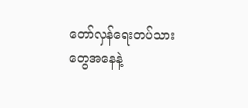တော်လှန်ရေးတပ်သားတွေအနေနဲ့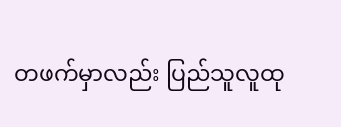တဖက်မှာလည်း ပြည်သူလူထု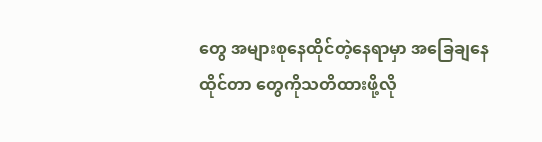တွေ အများစုနေထိုင်တဲ့နေရာမှာ အခြေချနေထိုင်တာ တွေကိုသတိထားဖို့လို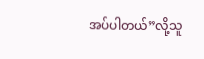အပ်ပါတယ်”လို့သူ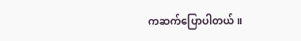ကဆက်ပြောပါတယ်။